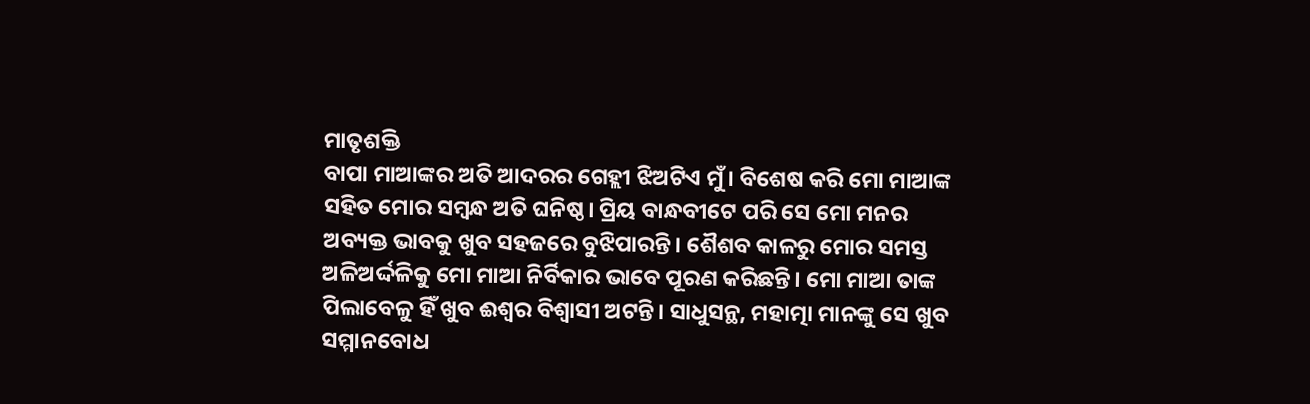ମାତୃଶକ୍ତି
ବାପା ମାଆଙ୍କର ଅତି ଆଦରର ଗେହ୍ଲୀ ଝିଅଟିଏ ମୁଁ। ବିଶେଷ କରି ମୋ ମାଆଙ୍କ ସହିତ ମୋର ସମ୍ବନ୍ଧ ଅତି ଘନିଷ୍ଠ। ପ୍ରିୟ ବାନ୍ଧବୀଟେ ପରି ସେ ମୋ ମନର ଅବ୍ୟକ୍ତ ଭାବକୁ ଖୁବ ସହଜରେ ବୁଝିପାରନ୍ତି। ଶୈଶବ କାଳରୁ ମୋର ସମସ୍ତ ଅଳିଅର୍ଦ୍ଦଳିକୁ ମୋ ମାଆ ନିର୍ବିକାର ଭାବେ ପୂରଣ କରିଛନ୍ତି। ମୋ ମାଆ ତାଙ୍କ ପିଲାବେଳୁ ହିଁ ଖୁବ ଈଶ୍ବର ବିଶ୍ବାସୀ ଅଟନ୍ତି। ସାଧୁସନ୍ଥ, ମହାତ୍ମା ମାନଙ୍କୁ ସେ ଖୁବ ସମ୍ମାନବୋଧ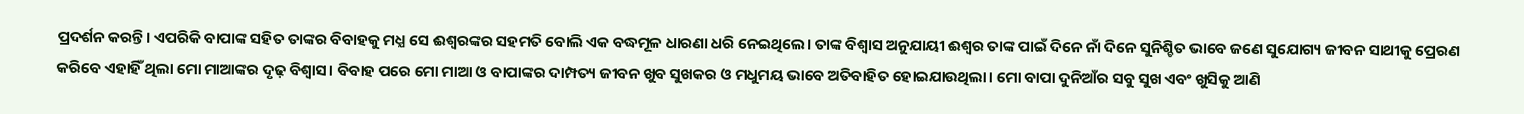ପ୍ରଦର୍ଶନ କରନ୍ତି। ଏପରିକି ବାପାଙ୍କ ସହିତ ତାଙ୍କର ବିବାହକୁ ମଧ୍ଯ ସେ ଈଶ୍ବରଙ୍କର ସହମତି ବୋଲି ଏକ ବଦ୍ଧମୂଳ ଧାରଣା ଧରି ନେଇଥିଲେ। ତାଙ୍କ ବିଶ୍ଵାସ ଅନୁଯାୟୀ ଈଶ୍ବର ତାଙ୍କ ପାଇଁ ଦିନେ ନାଁ ଦିନେ ସୁନିଶ୍ଚିତ ଭାବେ ଜଣେ ସୁଯୋଗ୍ୟ ଜୀବନ ସାଥୀକୁ ପ୍ରେରଣ କରିବେ ଏହାହିଁ ଥିଲା ମୋ ମାଆଙ୍କର ଦୃଢ଼ ବିଶ୍ବାସ। ବିବାହ ପରେ ମୋ ମାଆ ଓ ବାପାଙ୍କର ଦାମ୍ପତ୍ୟ ଜୀବନ ଖୁବ ସୁଖକର ଓ ମଧୁମୟ ଭାବେ ଅତିବାହିତ ହୋଇଯାଉଥିଲା। ମୋ ବାପା ଦୁନିଆଁର ସବୁ ସୁଖ ଏବଂ ଖୁସିକୁ ଆଣି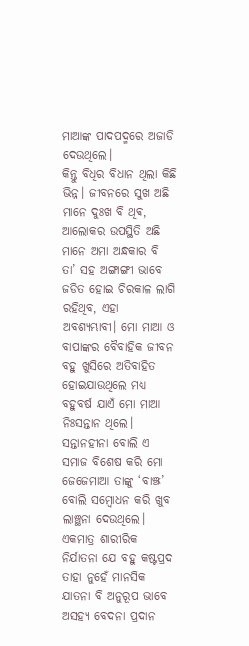ମାଆଙ୍କ ପାଦପଦ୍ମରେ ଅଜାଡି ଦେଉଥିଲେ।
କିନ୍ତୁ ବିଧିର ବିଧାନ ଥିଲା କିଛି ଭିନ୍ନ। ଜୀବନରେ ସୁଖ ଅଛି ମାନେ ଦୁଃଖ ବି ଥିଵ, ଆଲୋକର ଉପସ୍ଥିତି ଅଛି ମାନେ ଅମା ଅନ୍ଧକାର ବି ତା’ ସହ ଅଙ୍ଗାଙ୍ଗୀ ଭାବେ ଜଡିତ ହୋଇ ଚିରକାଳ ଲାଗି ରହିଥିବ, ଏହା ଅବଶ୍ୟମ୍ଭାବୀ। ମୋ ମାଆ ଓ ବାପାଙ୍କର ବୈବାହିକ ଜୀବନ ବହୁ ଖୁସିରେ ଅତିବାହିତ ହୋଇଯାଉଥିଲେ ମଧ୍ଯ ବହୁବର୍ଷ ଯାଏଁ ମୋ ମାଆ ନିଃସନ୍ତାନ ଥିଲେ। ସନ୍ତାନହୀନା ବୋଲି ଏ ସମାଜ ବିଶେଷ କରି ମୋ ଜେଜେମାଆ ତାଙ୍କୁ ‘ବାଞ୍ଝ’ ବୋଲି ସମ୍ବୋଧନ କରି ଖୁବ ଲାଞ୍ଛନା ଦେଉଥିଲେ। ଏକମାତ୍ର ଶାରୀରିକ ନିର୍ଯାତନା ଯେ ବହୁ କଷ୍ଟପ୍ରଦ ତାହା ନୁହେଁ ମାନସିକ ଯାତନା ବି ଅନୁରୂପ ଭାବେ ଅସହ୍ଯ ବେଦନା ପ୍ରଦାନ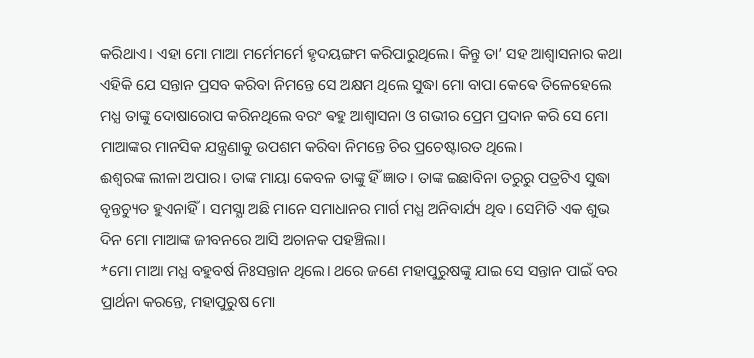କରିଥାଏ। ଏହା ମୋ ମାଆ ମର୍ମେମର୍ମେ ହୃଦୟଙ୍ଗମ କରିପାରୁଥିଲେ। କିନ୍ତୁ ତା’ ସହ ଆଶ୍ବାସନାର କଥା ଏହିକି ଯେ ସନ୍ତାନ ପ୍ରସବ କରିବା ନିମନ୍ତେ ସେ ଅକ୍ଷମ ଥିଲେ ସୁଦ୍ଧା ମୋ ବାପା କେଵେ ତିଳେହେଲେ ମଧ୍ଯ ତାଙ୍କୁ ଦୋଷାରୋପ କରିନଥିଲେ ବରଂ ଵହୁ ଆଶ୍ବାସନା ଓ ଗଭୀର ପ୍ରେମ ପ୍ରଦାନ କରି ସେ ମୋ ମାଆଙ୍କର ମାନସିକ ଯନ୍ତ୍ରଣାକୁ ଉପଶମ କରିବା ନିମନ୍ତେ ଚିର ପ୍ରଚେଷ୍ଟାରତ ଥିଲେ।
ଈଶ୍ବରଙ୍କ ଲୀଳା ଅପାର। ତାଙ୍କ ମାୟା କେବଳ ତାଙ୍କୁ ହିଁ ଜ୍ଞାତ। ତାଙ୍କ ଇଛାବିନା ତରୁରୁ ପତ୍ରଟିଏ ସୁଦ୍ଧା ବୃନ୍ତଚ୍ୟୁତ ହୁଏନାହିଁ। ସମସ୍ଯା ଅଛି ମାନେ ସମାଧାନର ମାର୍ଗ ମଧ୍ଯ ଅନିବାର୍ଯ୍ୟ ଥିବ। ସେମିତି ଏକ ଶୁଭ ଦିନ ମୋ ମାଆଙ୍କ ଜୀବନରେ ଆସି ଅଚାନକ ପହଞ୍ଚିଲା।
*ମୋ ମାଆ ମଧ୍ଯ ବହୁବର୍ଷ ନିଃସନ୍ତାନ ଥିଲେ। ଥରେ ଜଣେ ମହାପୁରୁଷଙ୍କୁ ଯାଇ ସେ ସନ୍ତାନ ପାଇଁ ବର ପ୍ରାର୍ଥନା କରନ୍ତେ, ମହାପୁରୁଷ ମୋ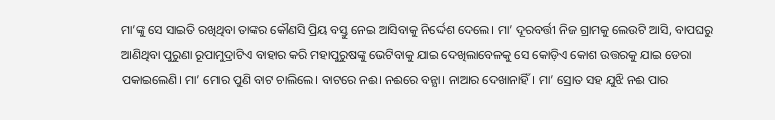ମା’ଙ୍କୁ ସେ ସାଇତି ରଖିଥିବା ତାଙ୍କର କୌଣସି ପ୍ରିୟ ବସ୍ତୁ ନେଇ ଆସିବାକୁ ନିର୍ଦ୍ଦେଶ ଦେଲେ। ମା’ ଦୂରବର୍ତ୍ତୀ ନିଜ ଗ୍ରାମକୁ ଲେଉଟି ଆସି, ବାପଘରୁ ଆଣିଥିବା ପୁରୁଣା ରୂପାମୁଦ୍ରାଟିଏ ବାହାର କରି ମହାପୁରୁଷଙ୍କୁ ଭେଟିବାକୁ ଯାଇ ଦେଖିଲାବେଳକୁ ସେ କୋଡ଼ିଏ କୋଶ ଉତ୍ତରକୁ ଯାଇ ଡେରା ପକାଇଲେଣି। ମା’ ମୋର ପୁଣି ବାଟ ଚାଲିଲେ। ବାଟରେ ନଈ। ନଈରେ ବନ୍ଯା। ନାଆର ଦେଖାନାହିଁ। ମା’ ସ୍ରୋତ ସହ ଯୁଝି ନଈ ପାର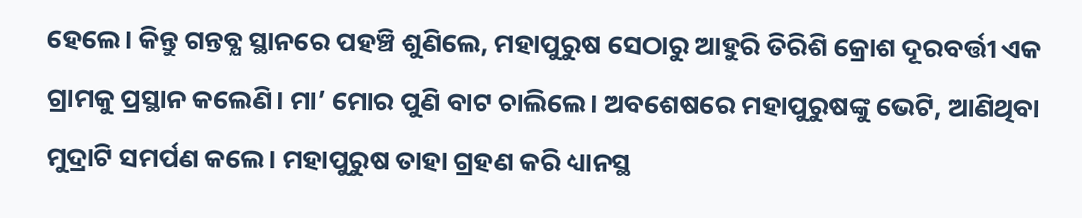ହେଲେ। କିନ୍ତୁ ଗନ୍ତବ୍ଯ ସ୍ଥାନରେ ପହଞ୍ଚି ଶୁଣିଲେ, ମହାପୁରୁଷ ସେଠାରୁ ଆହୁରି ତିରିଶି କ୍ରୋଶ ଦୂରବର୍ତ୍ତୀ ଏକ ଗ୍ରାମକୁ ପ୍ରସ୍ଥାନ କଲେଣି। ମା’ ମୋର ପୁଣି ବାଟ ଚାଲିଲେ। ଅବଶେଷରେ ମହାପୁରୁଷଙ୍କୁ ଭେଟି, ଆଣିଥିବା ମୁଦ୍ରାଟି ସମର୍ପଣ କଲେ। ମହାପୁରୁଷ ତାହା ଗ୍ରହଣ କରି ଧ୍ୟାନସ୍ଥ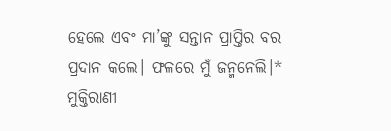ହେଲେ ଏବଂ ମା’ଙ୍କୁ ସନ୍ତାନ ପ୍ରାପ୍ତିର ବର ପ୍ରଦାନ କଲେ। ଫଳରେ ମୁଁ ଜନ୍ମନେଲି।*
ମୁକ୍ତିରାଣୀ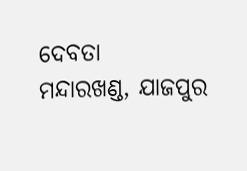ଦେବତା
ମନ୍ଦାରଖଣ୍ଡ, ଯାଜପୁର